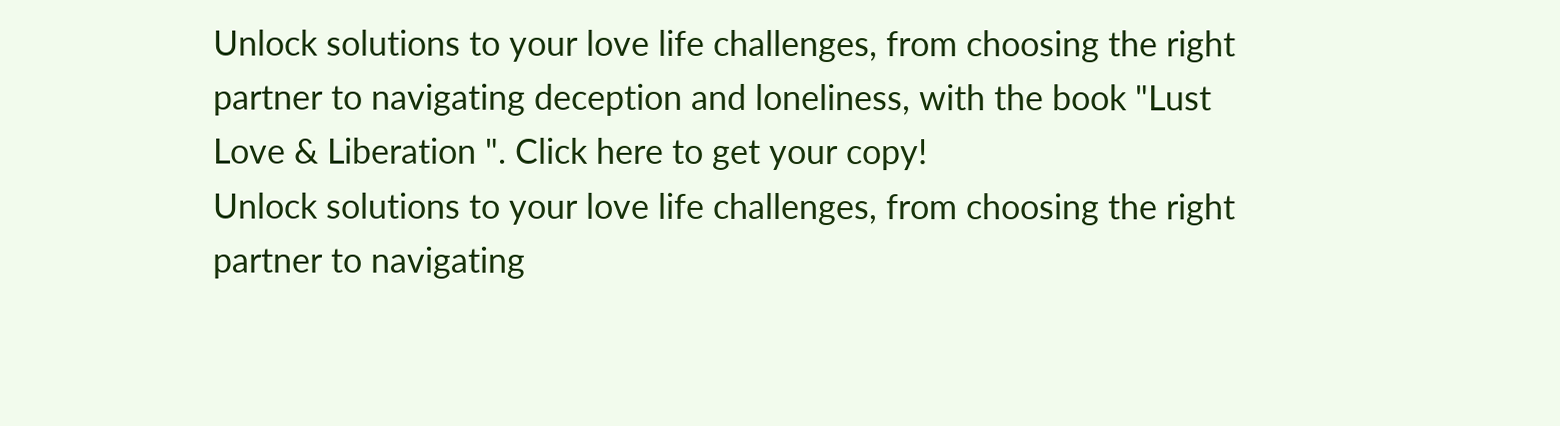Unlock solutions to your love life challenges, from choosing the right partner to navigating deception and loneliness, with the book "Lust Love & Liberation ". Click here to get your copy!
Unlock solutions to your love life challenges, from choosing the right partner to navigating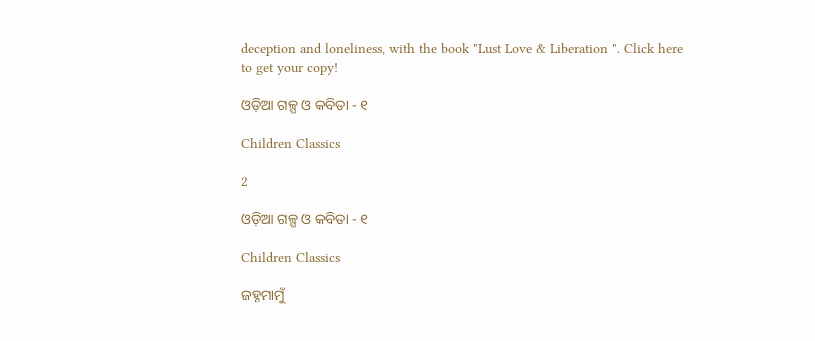deception and loneliness, with the book "Lust Love & Liberation ". Click here to get your copy!

ଓଡ଼ିଆ ଗଳ୍ପ ଓ କବିତା - ୧

Children Classics

2

ଓଡ଼ିଆ ଗଳ୍ପ ଓ କବିତା - ୧

Children Classics

ଜହ୍ନମାମୁଁ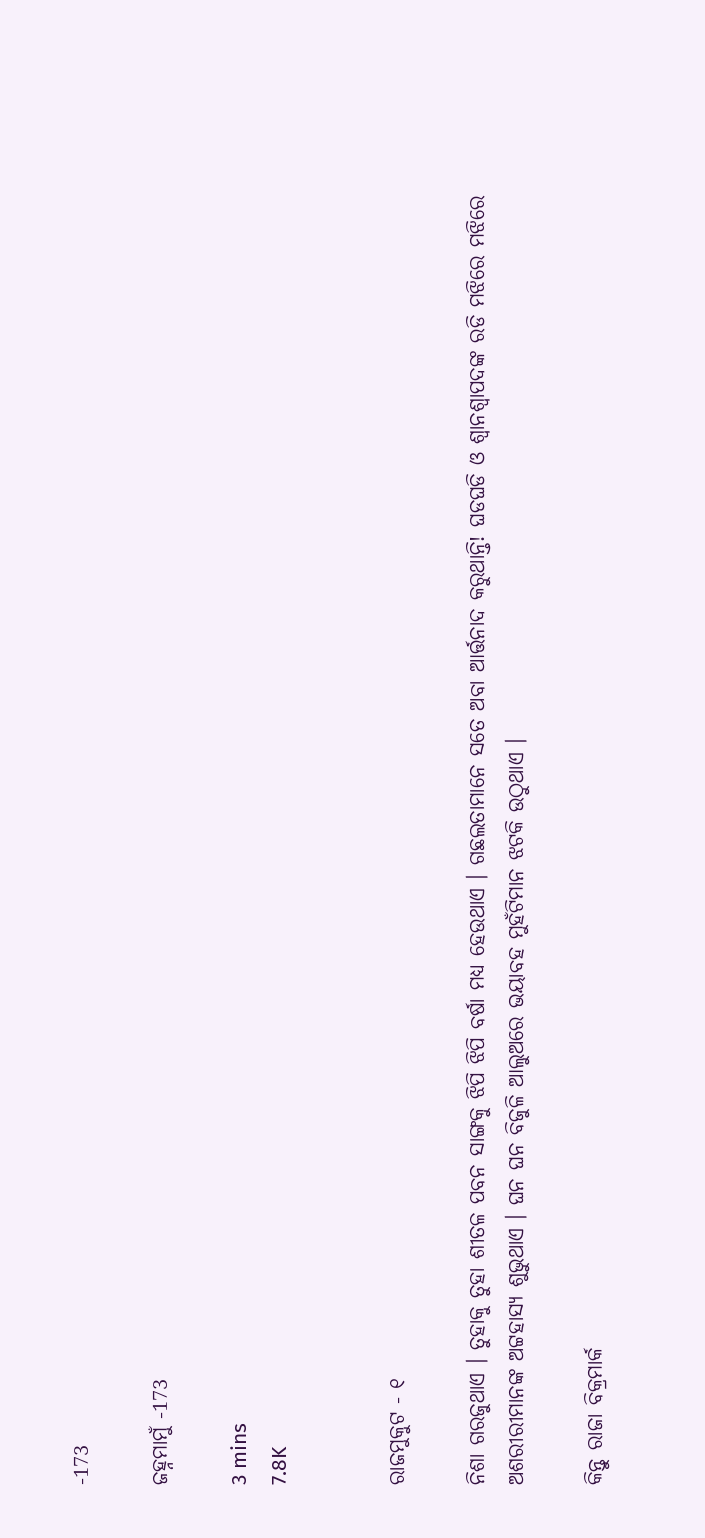-173

ଜହ୍ନମାମୁଁ -173

3 mins
7.8K


ରାଜମୁକୁଟ - ୧

ନିଶା ଗରଜୁଥାଏ । ତୁହାକୁ ତୁହା ଶୀତଳ ପବନ ସାଙ୍ଗକୁ ଝିପି ଝିପି ବର୍ଷା ମଧ୍ୟ ହେଉଥାଏ । ଗଛଲତାମାନେ ସତେ ଅବା ଆର୍ତ୍ତନାଦ କରୁଥାନ୍ତି! ଘଡଘଡି ଓ ଶ୍ୱାନଶ୍ୱାପଦଙ୍କ ରଡି ମଝିରେ ମଝିରେ ଅଶରୀରୀମାନଙ୍କ ଅଟ୍ଟହାସ୍ୟ ଶୁଭୁଥାଏ । ଘନ ଘନ ବିଜୁଳି ଆଲୁଅରେ ଭୟାବହ ମୁହଁଟିମାନ ଝଟକି ଉଠୁଥାଏ ।

କିନ୍ତୁ ରାଜା ବିକ୍ରମାର୍କ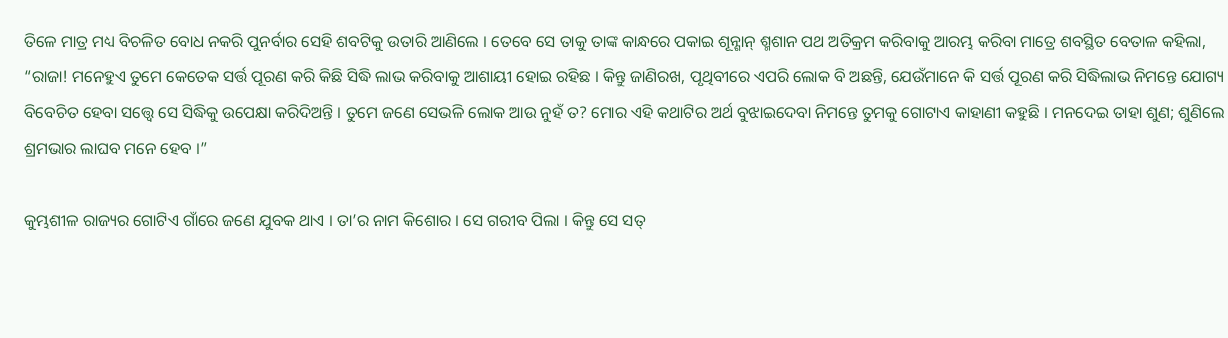ତିଳେ ମାତ୍ର ମଧ୍ୟ ବିଚଳିତ ବୋଧ ନକରି ପୁନର୍ବାର ସେହି ଶବଟିକୁ ଉତାରି ଆଣିଲେ । ତେବେ ସେ ତାକୁ ତାଙ୍କ କାନ୍ଧରେ ପକାଇ ଶୂନ୍ଶାନ୍ ଶ୍ମଶାନ ପଥ ଅତିକ୍ରମ କରିବାକୁ ଆରମ୍ଭ କରିବା ମାତ୍ରେ ଶବସ୍ଥିତ ବେତାଳ କହିଲା, “ରାଜା! ମନେହୁଏ ତୁମେ କେତେକ ସର୍ତ୍ତ ପୂରଣ କରି କିଛି ସିଦ୍ଧି ଲାଭ କରିବାକୁ ଆଶାୟୀ ହୋଇ ରହିଛ । କିନ୍ତୁ ଜାଣିରଖ, ପୃଥିବୀରେ ଏପରି ଲୋକ ବି ଅଛନ୍ତି, ଯେଉଁମାନେ କି ସର୍ତ୍ତ ପୂରଣ କରି ସିଦ୍ଧିଲାଭ ନିମନ୍ତେ ଯୋଗ୍ୟ ବିବେଚିତ ହେବା ସତ୍ତ୍ୱେ ସେ ସିଦ୍ଧିକୁ ଉପେକ୍ଷା କରିଦିଅନ୍ତି । ତୁମେ ଜଣେ ସେଭଳି ଲୋକ ଆଉ ନୁହଁ ତ? ମୋର ଏହି କଥାଟିର ଅର୍ଥ ବୁଝାଇଦେବା ନିମନ୍ତେ ତୁମକୁ ଗୋଟାଏ କାହାଣୀ କହୁଛି । ମନଦେଇ ତାହା ଶୁଣ; ଶୁଣିଲେ ଶ୍ରମଭାର ଲାଘବ ମନେ ହେବ ।”

କୁମ୍ଭଶୀଳ ରାଜ୍ୟର ଗୋଟିଏ ଗାଁରେ ଜଣେ ଯୁବକ ଥାଏ । ତା’ର ନାମ କିଶୋର । ସେ ଗରୀବ ପିଲା । କିନ୍ତୁ ସେ ସତ୍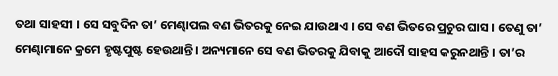ତଥା ସାହସୀ । ସେ ସବୁଦିନ ତା’ ମେଣ୍ଢାପଲ ବଣ ଭିତରକୁ ନେଇ ଯାଉଥାଏ । ସେ ବଣ ଭିତରେ ପ୍ରଚୁର ଘାସ । ତେଣୁ ତା’ ମେଣ୍ଢାମାନେ କ୍ରମେ ହୃଷ୍ଟପୁଷ୍ଟ ହେଉଥାନ୍ତି । ଅନ୍ୟମାନେ ସେ ବଣ ଭିତରକୁ ଯିବାକୁ ଆଦୌ ସାହସ କରୁନଥାନ୍ତି । ତା’ର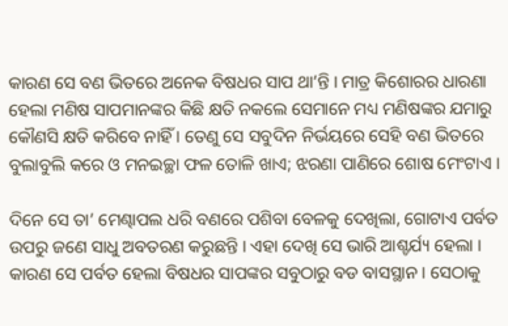କାରଣ ସେ ବଣ ଭିତରେ ଅନେକ ବିଷଧର ସାପ ଥା’ନ୍ତି । ମାତ୍ର କିଶୋରର ଧାରଣା ହେଲା ମଣିଷ ସାପମାନଙ୍କର କିଛି କ୍ଷତି ନକଲେ ସେମାନେ ମଧ୍ୟ ମଣିଷଙ୍କର ଯମାରୁ କୌଣସି କ୍ଷତି କରିବେ ନାହିଁ । ତେଣୁ ସେ ସବୁଦିନ ନିର୍ଭୟରେ ସେହି ବଣ ଭିତରେ ବୁଲାବୁଲି କରେ ଓ ମନଇଚ୍ଛା ଫଳ ତୋଳି ଖାଏ; ଝରଣା ପାଣିରେ ଶୋଷ ମେଂଟାଏ ।

ଦିନେ ସେ ତା’ ମେଣ୍ଢାପଲ ଧରି ବଣରେ ପଶିବା ବେଳକୁ ଦେଖିଲା, ଗୋଟାଏ ପର୍ବତ ଉପରୁ ଜଣେ ସାଧୁ ଅବତରଣ କରୁଛନ୍ତି । ଏହା ଦେଖି ସେ ଭାରି ଆଶ୍ଚର୍ଯ୍ୟ ହେଲା । କାରଣ ସେ ପର୍ବତ ହେଲା ବିଷଧର ସାପଙ୍କର ସବୁଠାରୁ ବଡ ବାସସ୍ଥାନ । ସେଠାକୁ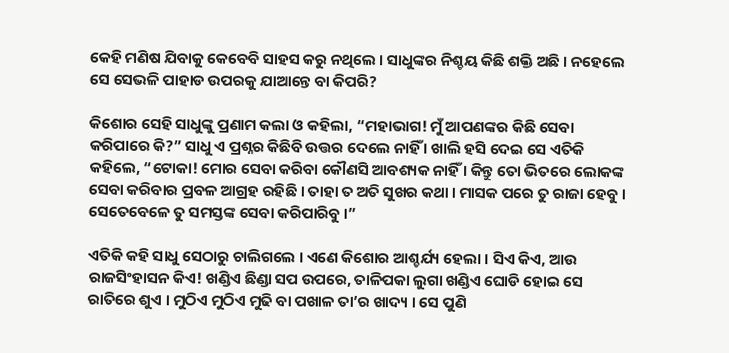କେହି ମଣିଷ ଯିବାକୁ କେବେବି ସାହସ କରୁ ନଥିଲେ । ସାଧୁଙ୍କର ନିଶ୍ଚୟ କିଛି ଶକ୍ତି ଅଛି । ନହେଲେ ସେ ସେଭଳି ପାହାଡ ଉପରକୁ ଯାଆନ୍ତେ ବା କିପରି?

କିଶୋର ସେହି ସାଧୁଙ୍କୁ ପ୍ରଣାମ କଲା ଓ କହିଲା, “ମହାଭାଗ! ମୁଁ ଆପଣଙ୍କର କିଛି ସେବା କରିପାରେ କି?” ସାଧୁ ଏ ପ୍ରଶ୍ନର କିଛିବି ଉତ୍ତର ଦେଲେ ନାହିଁ । ଖାଲି ହସି ଦେଇ ସେ ଏତିକି କହିଲେ, “ଟୋକା! ମୋର ସେବା କରିବା କୌଣସି ଆବଶ୍ୟକ ନାହିଁ । କିନ୍ତୁ ତୋ ଭିତରେ ଲୋକଙ୍କ ସେବା କରିବାର ପ୍ରବଳ ଆଗ୍ରହ ରହିଛି । ତାହା ତ ଅତି ସୁଖର କଥା । ମାସକ ପରେ ତୁ ରାଜା ହେବୁ । ସେତେବେଳେ ତୁ ସମସ୍ତଙ୍କ ସେବା କରିପାରିବୁ ।”

ଏତିକି କହି ସାଧୁ ସେଠାରୁ ଚାଲିଗଲେ । ଏଣେ କିଶୋର ଆଶ୍ଚର୍ଯ୍ୟ ହେଲା । ସିଏ କିଏ, ଆଉ ରାଜସିଂହାସନ କିଏ! ଖଣ୍ଡିଏ ଛିଣ୍ଡା ସପ ଉପରେ, ତାଳିପକା ଲୁଗା ଖଣ୍ଡିଏ ଘୋଡି ହୋଇ ସେ ରାତିରେ ଶୁଏ । ମୁଠିଏ ମୁଠିଏ ମୁଢି ବା ପଖାଳ ତା’ର ଖାଦ୍ୟ । ସେ ପୁଣି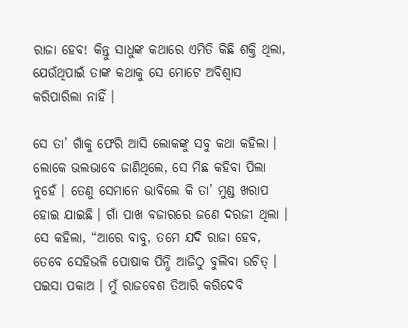ରାଜା ହେବ! କିନ୍ତୁ ସାଧୁଙ୍କ କଥାରେ ଏମିତି କିଛି ଶକ୍ତି ଥିଲା, ଯେଉଁଥିପାଇଁ ତାଙ୍କ କଥାକୁ ସେ ମୋଟେ ଅବିଶ୍ୱାସ କରିପାରିଲା ନାହିଁ ।

ସେ ତା’ ଗାଁକୁ ଫେରି ଆସି ଲୋକଙ୍କୁ ସବୁ କଥା କହିଲା । ଲୋକେ ଭଲଭାବେ ଜାଣିଥିଲେ, ସେ ମିଛ କହିବା ପିଲା ନୁହେଁ । ତେଣୁ ସେମାନେ ଭାବିଲେ କି ତା’ ମୁଣ୍ଡ ଖରାପ ହୋଇ ଯାଇଛି । ଗାଁ ପାଖ ବଜାରରେ ଜଣେ ଦରଜୀ ଥିଲା । ସେ କହିଲା, “ଆରେ ବାବୁ, ତମେ ଯଦି ରାଜା ହେବ, ତେବେ ସେହିଭଳି ପୋଷାକ ପିନ୍ଧି ଆଜିଠୁ ବୁଲିବା ଉଚିତ୍ । ପଇସା ପକାଅ । ମୁଁ ରାଜବେଶ ତିଆରି କରିଦେବି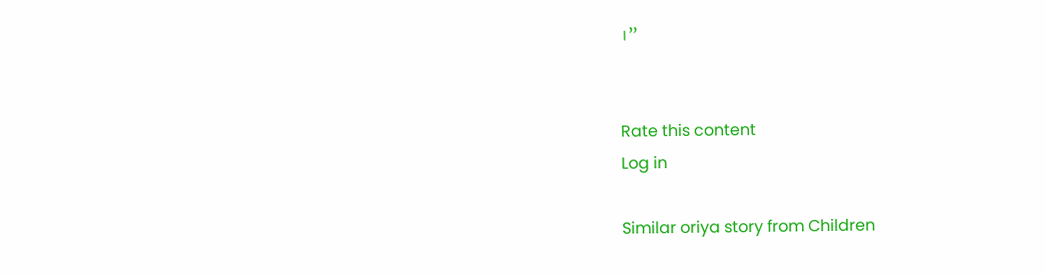।”


Rate this content
Log in

Similar oriya story from Children